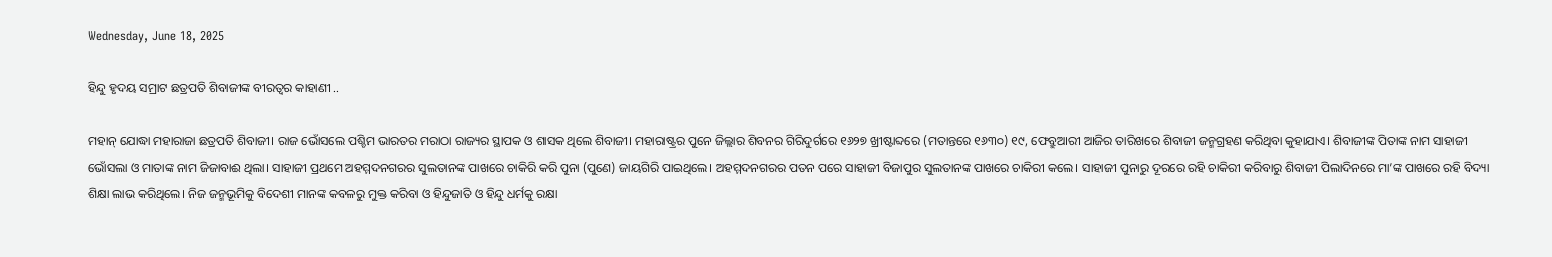Wednesday, June 18, 2025

ହିନ୍ଦୁ ହୃଦୟ ସମ୍ରାଟ ଛତ୍ରପତି ଶିବାଜୀଙ୍କ ବୀରତ୍ୱର କାହାଣୀ ..

ମହାନ୍ ଯୋଦ୍ଧା ମହାରାଜା ଛତ୍ରପତି ଶିବାଜୀ। ରାଜ ଭୋଁସଲେ ପଶ୍ଚିମ ଭାରତର ମରାଠା ରାଜ୍ୟର ସ୍ଥାପକ ଓ ଶାସକ ଥିଲେ ଶିବାଜୀ। ମହାରାଷ୍ଟ୍ରର ପୁନେ ଜିଲ୍ଲାର ଶିବନର ଗିରିଦୁର୍ଗରେ ୧୬୨୭ ଖ୍ରୀଷ୍ଟାବ୍ଦରେ (ମତାନ୍ତରେ ୧୬୩୦) ୧୯, ଫେବ୍ରୁଆରୀ ଆଜିର ତାରିଖରେ ଶିବାଜୀ ଜନ୍ମଗ୍ରହଣ କରିଥିବା କୁହାଯାଏ। ଶିବାଜୀଙ୍କ ପିତାଙ୍କ ନାମ ସାହାଜୀ ଭୋଁସଲା ଓ ମାତାଙ୍କ ନାମ ଜିଜାବାଈ ଥିଲା। ସାହାଜୀ ପ୍ରଥମେ ଅହମ୍ମଦନଗରର ସୁଲତାନଙ୍କ ପାଖରେ ଚାକିରି କରି ପୁନା (ପୁଣେ) ଜାୟଗିରି ପାଇଥିଲେ। ଅହମ୍ମଦନଗରର ପତନ ପରେ ସାହାଜୀ ବିଜାପୁର ସୁଲତାନଙ୍କ ପାଖରେ ଚାକିରୀ କଲେ। ସାହାଜୀ ପୁନାରୁ ଦୂରରେ ରହି ଚାକିରୀ କରିବାରୁ ଶିବାଜୀ ପିଲାଦିନରେ ମା’ଙ୍କ ପାଖରେ ରହି ବିଦ୍ୟା ଶିକ୍ଷା ଲାଭ କରିଥିଲେ। ନିଜ ଜନ୍ମଭୂମିକୁ ବିଦେଶୀ ମାନଙ୍କ କବଳରୁ ମୁକ୍ତ କରିବା ଓ ହିନ୍ଦୁଜାତି ଓ ହିନ୍ଦୁ ଧର୍ମକୁ ରକ୍ଷା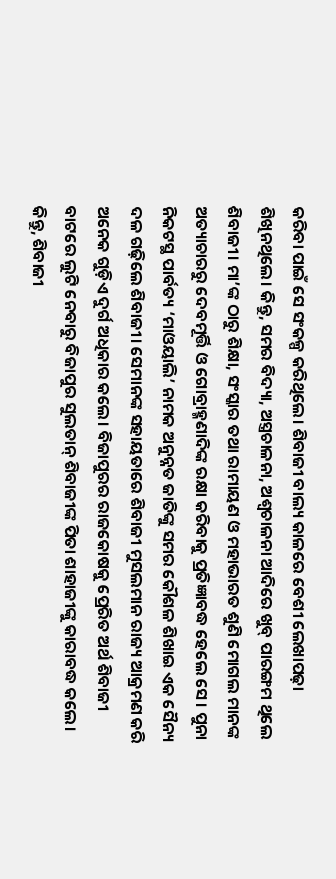କରିବା ପାଇଁ ସେ ସଂକଳ୍ପ କରିଥିଲେ। ଶିବାଜୀ ବାଲ୍ୟ କାଳରେ ବେଶୀ ଲେଖାପଢ଼ା ଶିଖିନଥିଲେ। କିନ୍ତୁ, ସମର ବିଦ୍ୟା, ଅସ୍ତ୍ରଚାଳନା, ଅଶ୍ୱଚାଳନା ଆଦିରେ ଖୁବ୍ ପାରଙ୍ଗମ ଥିଲେ ଶିବାଜୀ। ମା’ଙ୍କ ଠାରୁ ଶିକ୍ଷା, ସଂସ୍କାର ତଥା ରାମାୟଣ ଓ ମହାଭାରତ ଶୁଣି ମୋଗଲ ମାନଙ୍କ ଅତ୍ୟାଚାରରୁ ଦେବମୂର୍ତ୍ତି ଓ ଗୋବ୍ରାହ୍ମଣାଦିଙ୍କ ରକ୍ଷା କରିବାକୁ ପ୍ରତିଜ୍ଞାବଦ୍ଧ ହେଲେ ସେ। ପୁନା ନିକଟସ୍ଥ ପାର୍ବତ୍ୟ ‘ମାଓୟାଲି’ ନାମକ ଅନୁନ୍ନତ ଜାତିଙ୍କୁ ସମର କୌଶଳ ଶିଖାଇ ଏକ ସୈନ୍ୟ ଦଳ ଗଢ଼ିଲେ ଶିବାଜୀ। ସେମାନଙ୍କ ସହାୟତାରେ ଶିବାଜୀ ମୁସଲମାନ ରାଜ୍ୟ ଆକ୍ରମଣ କରି ଅନେକ ଗୁଡ଼ିଏ ଦୁର୍ଗ ଅଧିକାର କଲେ। ବିଜାପୁରର ରାଜକୋଷକୁ ପ୍ରେରିତ ଅର୍ଥ ଶିବାଜୀ ବାଟରେ ଲୁଟି ନେବାରୁ ବିଜାପୁର ସୁଲତାନ୍ ଶିବାଜୀଙ୍କ ପିତା ଶାହାଜୀଙ୍କୁ କାରାବଦ୍ଧ କଲେ। କିନ୍ତୁ, ଶିବାଜୀ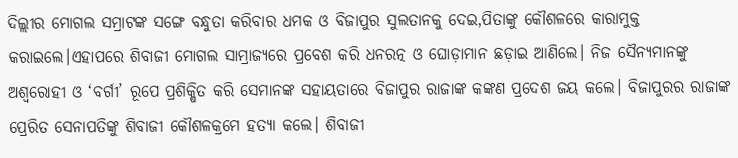ଦିଲ୍ଲୀର ମୋଗଲ ସମ୍ରାଟଙ୍କ ସଙ୍ଗେ ବନ୍ଧୁତା କରିବାର ଧମକ ଓ ବିଜାପୁର ସୁଲତାନକୁ ଦେଇ,ପିତାଙ୍କୁ କୌଶଳରେ କାରାମୁକ୍ତ କରାଇଲେ।ଏହାପରେ ଶିବାଜୀ ମୋଗଲ ସାମ୍ରାଜ୍ୟରେ ପ୍ରବେଶ କରି ଧନରତ୍ନ ଓ ଘୋଡ଼ାମାନ ଛଡ଼ାଇ ଆଣିଲେ। ନିଜ ସୈନ୍ୟମାନଙ୍କୁ ଅଶ୍ୱରୋହୀ ଓ ‘ବର୍ଗୀ’ ରୂପେ ପ୍ରଶିକ୍ଷିତ କରି ସେମାନଙ୍କ ସହାୟତାରେ ବିଜାପୁର ରାଜାଙ୍କ କଙ୍କଣ ପ୍ରଦେଶ ଜୟ କଲେ। ବିଜାପୁରର ରାଜାଙ୍କ ପ୍ରେରିତ ସେନାପତିଙ୍କୁ ଶିବାଜୀ କୌଶଳକ୍ରମେ ହତ୍ୟା କଲେ। ଶିବାଜୀ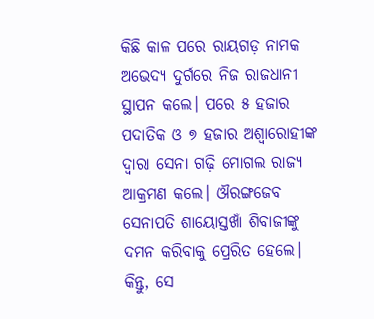କିଛି କାଳ ପରେ ରାୟଗଡ଼ ନାମକ ଅଭେଦ୍ୟ ଦୁର୍ଗରେ ନିଜ ରାଜଧାନୀ ସ୍ଥାପନ କଲେ। ପରେ ୫ ହଜାର ପଦାତିକ ଓ ୭ ହଜାର ଅଶ୍ୱାରୋହୀଙ୍କ ଦ୍ୱାରା ସେନା ଗଢ଼ି ମୋଗଲ ରାଜ୍ୟ ଆକ୍ରମଣ କଲେ। ଔରଙ୍ଗଜେବ ସେନାପତି ଶାୟୋସ୍ତଖାଁ ଶିବାଜୀଙ୍କୁ ଦମନ କରିବାକୁ ପ୍ରେରିତ ହେଲେ। କିନ୍ତୁ, ସେ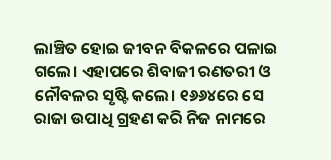ଲାଞ୍ଚିତ ହୋଇ ଜୀବନ ବିକଳରେ ପଳାଇ ଗଲେ। ଏହାପରେ ଶିବାଜୀ ରଣତରୀ ଓ ନୌବଳର ସୃଷ୍ଟି କଲେ। ୧୬୬୪ରେ ସେ ରାଜା ଉପାଧି ଗ୍ରହଣ କରି ନିଜ ନାମରେ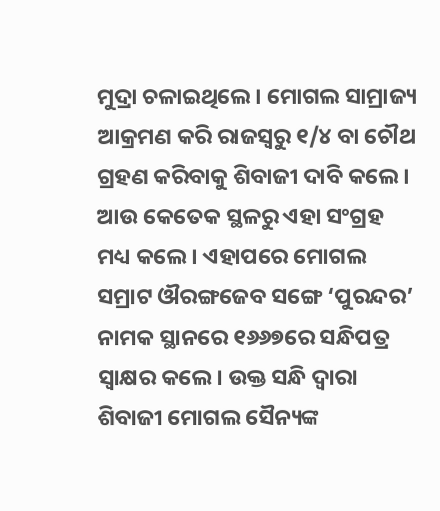ମୁଦ୍ରା ଚଳାଇଥିଲେ। ମୋଗଲ ସାମ୍ରାଜ୍ୟ ଆକ୍ରମଣ କରି ରାଜସ୍ୱରୁ ୧/୪ ବା ଚୌଥ ଗ୍ରହଣ କରିବାକୁ ଶିବାଜୀ ଦାବି କଲେ। ଆଉ କେତେକ ସ୍ଥଳରୁ ଏହା ସଂଗ୍ରହ ମଧ୍ୟ କଲେ। ଏହାପରେ ମୋଗଲ ସମ୍ରାଟ ଔରଙ୍ଗଜେବ ସଙ୍ଗେ ‘ପୁରନ୍ଦର’ ନାମକ ସ୍ଥାନରେ ୧୬୬୭ରେ ସନ୍ଧିପତ୍ର ସ୍ୱାକ୍ଷର କଲେ। ଉକ୍ତ ସନ୍ଧି ଦ୍ୱାରା ଶିବାଜୀ ମୋଗଲ ସୈନ୍ୟଙ୍କ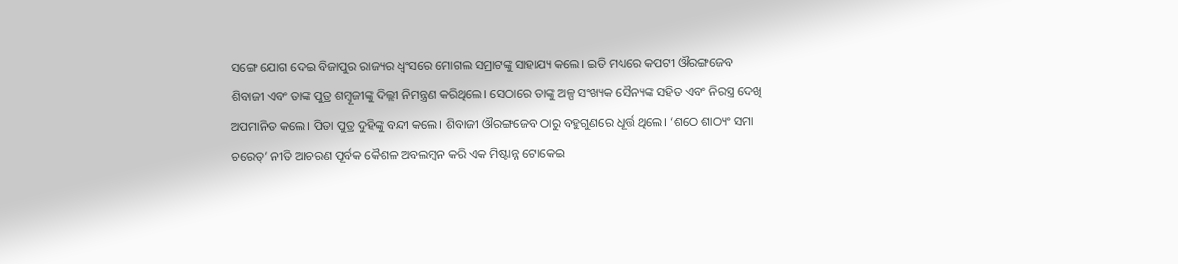ସଙ୍ଗେ ଯୋଗ ଦେଇ ବିଜାପୁର ରାଜ୍ୟର ଧ୍ୱଂସରେ ମୋଗଲ ସମ୍ରାଟଙ୍କୁ ସାହାଯ୍ୟ କଲେ। ଇତି ମଧ୍ୟରେ କପଟୀ ଔରଙ୍ଗଜେବ ଶିବାଜୀ ଏବଂ ତାଙ୍କ ପୁତ୍ର ଶମ୍ୱୂଜୀଙ୍କୁ ଦିଲ୍ଲୀ ନିମନ୍ତ୍ରଣ କରିଥିଲେ। ସେଠାରେ ତାଙ୍କୁ ଅଳ୍ପ ସଂଖ୍ୟକ ସୈନ୍ୟଙ୍କ ସହିତ ଏବଂ ନିରସ୍ତ୍ର ଦେଖି ଅପମାନିତ କଲେ। ପିତା ପୁତ୍ର ଦୁହିଙ୍କୁ ବନ୍ଦୀ କଲେ। ଶିବାଜୀ ଔରଙ୍ଗଜେବ ଠାରୁ ବହୁଗୁଣରେ ଧୂର୍ତ୍ତ ଥିଲେ। ‘ଶଠେ ଶାଠ୍ୟଂ ସମା ଚରେତ୍’ ନୀତି ଆଚରଣ ପୂର୍ବକ କୈଶଳ ଅବଲମ୍ୱନ କରି ଏକ ମିଷ୍ଟାନ୍ନ ଟୋକେଇ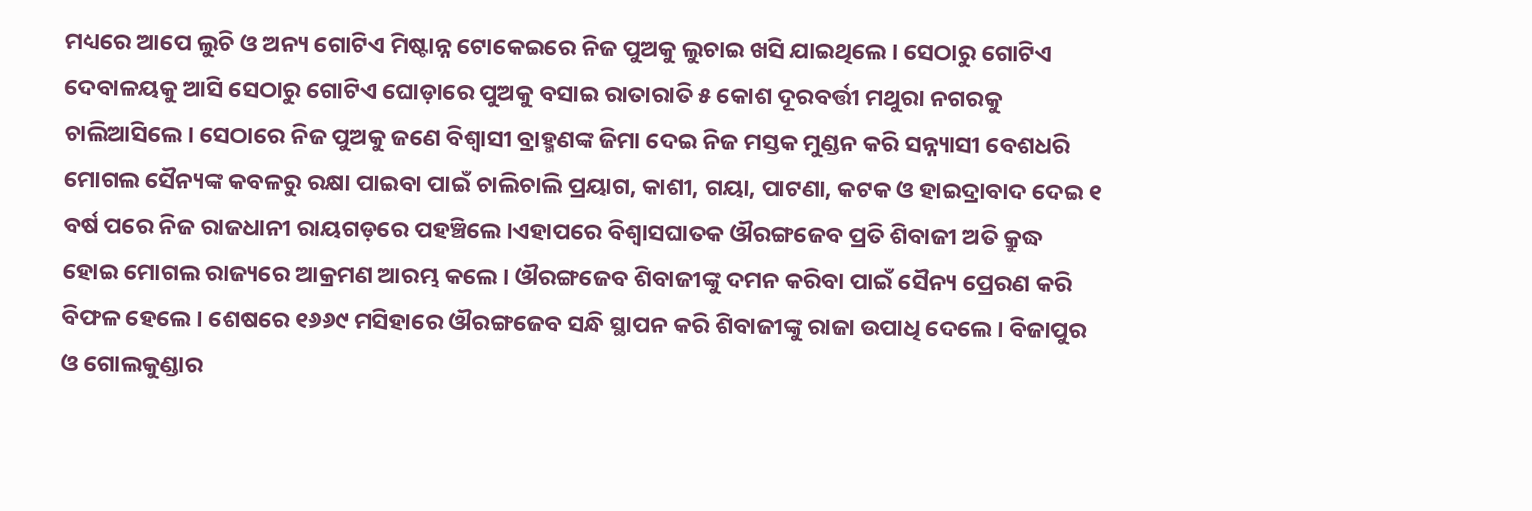ମଧ୍ୟରେ ଆପେ ଲୁଚି ଓ ଅନ୍ୟ ଗୋଟିଏ ମିଷ୍ଟାନ୍ନ ଟୋକେଇରେ ନିଜ ପୁଅକୁ ଲୁଚାଇ ଖସି ଯାଇଥିଲେ। ସେଠାରୁ ଗୋଟିଏ ଦେବାଳୟକୁ ଆସି ସେଠାରୁ ଗୋଟିଏ ଘୋଡ଼ାରେ ପୁଅକୁ ବସାଇ ରାତାରାତି ୫ କୋଶ ଦୂରବର୍ତ୍ତୀ ମଥୁରା ନଗରକୁ ଚାଲିଆସିଲେ। ସେଠାରେ ନିଜ ପୁଅକୁ ଜଣେ ବିଶ୍ୱାସୀ ବ୍ରାହ୍ମଣଙ୍କ ଜିମା ଦେଇ ନିଜ ମସ୍ତକ ମୁଣ୍ଡନ କରି ସନ୍ନ୍ୟାସୀ ବେଶଧରି ମୋଗଲ ସୈନ୍ୟଙ୍କ କବଳରୁ ରକ୍ଷା ପାଇବା ପାଇଁ ଚାଲିଚାଲି ପ୍ରୟାଗ, କାଶୀ, ଗୟା, ପାଟଣା, କଟକ ଓ ହାଇଦ୍ରାବାଦ ଦେଇ ୧ ବର୍ଷ ପରେ ନିଜ ରାଜଧାନୀ ରାୟଗଡ଼ରେ ପହଞ୍ଚିଲେ।ଏହାପରେ ବିଶ୍ୱାସଘାତକ ଔରଙ୍ଗଜେବ ପ୍ରତି ଶିବାଜୀ ଅତି କ୍ରୁଦ୍ଧ ହୋଇ ମୋଗଲ ରାଜ୍ୟରେ ଆକ୍ରମଣ ଆରମ୍ଭ କଲେ। ଔରଙ୍ଗଜେବ ଶିବାଜୀଙ୍କୁ ଦମନ କରିବା ପାଇଁ ସୈନ୍ୟ ପ୍ରେରଣ କରି ବିଫଳ ହେଲେ। ଶେଷରେ ୧୬୬୯ ମସିହାରେ ଔରଙ୍ଗଜେବ ସନ୍ଧି ସ୍ଥାପନ କରି ଶିବାଜୀଙ୍କୁ ରାଜା ଉପାଧି ଦେଲେ। ବିଜାପୁର ଓ ଗୋଲକୁଣ୍ଡାର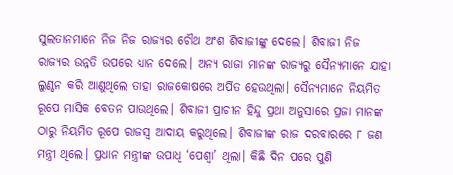ସୁଲତାନମାନେ ନିଜ ନିଜ ରାଜ୍ୟର ଚୌଥ ଅଂଶ ଶିବାଜୀଙ୍କୁ ଦେଲେ। ଶିବାଜୀ ନିଜ ରାଜ୍ୟର ଉନ୍ନତି ଉପରେ ଧ୍ୟାନ ଦେଲେ। ଅନ୍ୟ ରାଜା ମାନଙ୍କ ରାଜ୍ୟରୁ ସୈନ୍ୟମାନେ ଯାହା ଲୁଣ୍ଠନ କରି ଆଣୁଥିଲେ ତାହା ରାଜକୋଷରେ ଅର୍ପିତ ହେଉଥିଲା। ସୈନ୍ୟମାନେ ନିୟମିତ ରୂପେ ମାସିକ ବେତନ ପାଉଥିଲେ। ଶିବାଜୀ ପ୍ରାଚୀନ ହିନ୍ଦୁ ପ୍ରଥା ଅନୁସାରେ ପ୍ରଜା ମାନଙ୍କ ଠାରୁ ନିୟମିତ ରୂପେ ରାଜସ୍ୱ ଆଦାୟ କରୁଥିଲେ। ଶିବାଜୀଙ୍କ ରାଜ ଦରବାରରେ ୮ ଜଣ ମନ୍ତ୍ରୀ ଥିଲେ। ପ୍ରଧାନ ମନ୍ତ୍ରୀଙ୍କ ଉପାଧି ‘ପେଶ୍ୱା’ ଥିଲା। କିଛି ଦିନ ପରେ ପୁଣି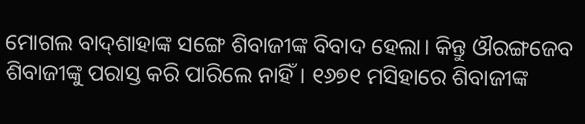ମୋଗଲ ବାଦ୍‌ଶାହାଙ୍କ ସଙ୍ଗେ ଶିବାଜୀଙ୍କ ବିବାଦ ହେଲା। କିନ୍ତୁ ଔରଙ୍ଗଜେବ ଶିବାଜୀଙ୍କୁ ପରାସ୍ତ କରି ପାରିଲେ ନାହିଁ। ୧୬୭୧ ମସିହାରେ ଶିବାଜୀଙ୍କ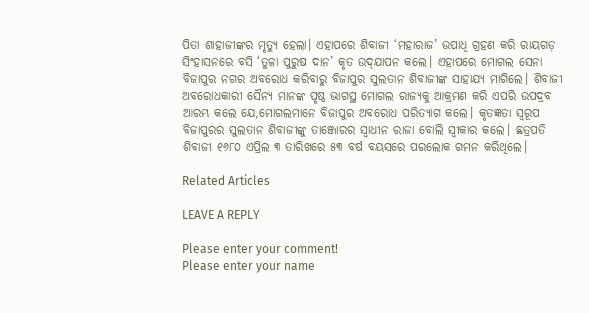ପିତା ଶାହାଜୀଙ୍କର ମୃତ୍ୟୁ ହେଲା। ଏହାପରେ ଶିବାଜୀ ‘ମହାରାଜ’ ଉପାଧି ଗ୍ରହଣ କରି ରାୟଗଡ଼ ସିଂହାସନରେ ବସି ‘ତୁଳା ପୁରୁଷ ଦାନ’ କୃତ ଉଦ୍‌ଯାପନ କଲେ। ଏହାପରେ ମୋଗଲ ସେନା ବିଜାପୁର ନଗର ଅବରୋଧ କରିବାରୁ ବିଜାପୁର ସୁଲତାନ ଶିବାଜୀଙ୍କ ସାହାଯ୍ୟ ମାଗିଲେ। ଶିବାଜୀ ଅବରୋଧକାରୀ ସୈନ୍ୟ ମାନଙ୍କ ପୃଷ୍ଠ ଭାଗସ୍ଥ ମୋଗଲ ରାଜ୍ୟକୁ ଆକ୍ରମଣ କରି ଏପରି ଉପଦ୍ରବ ଆରମ୍ଭ କଲେ ଯେ,ମୋଗଲମାନେ ବିଜାପୁର ଅବରୋଧ ପରିତ୍ୟାଗ କଲେ। କୃତଜ୍ଞତା ସ୍ୱରୂପ ବିଜାପୁରର ସୁଲତାନ ଶିବାଜୀଙ୍କୁ ତାଞ୍ଜୋରର ସ୍ୱାଧୀନ ରାଜା ବୋଲି ସ୍ୱୀକାର କଲେ। ଛତ୍ରପତି ଶିବାଜୀ ୧୬୮୦ ଏପ୍ରିଲ ୩ ତାରିଖରେ ୫୩ ବର୍ଷ ବୟସରେ ପରଲୋକ ଗମନ କରିଥିଲେ।

Related Articles

LEAVE A REPLY

Please enter your comment!
Please enter your name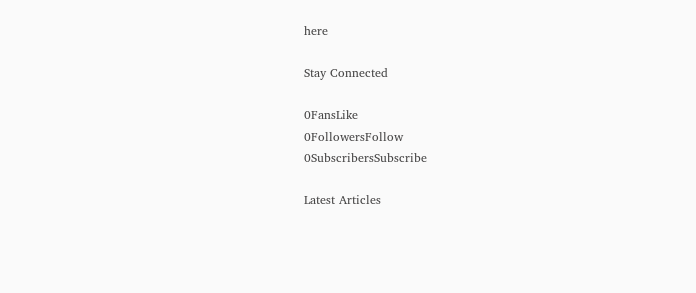here

Stay Connected

0FansLike
0FollowersFollow
0SubscribersSubscribe

Latest Articles